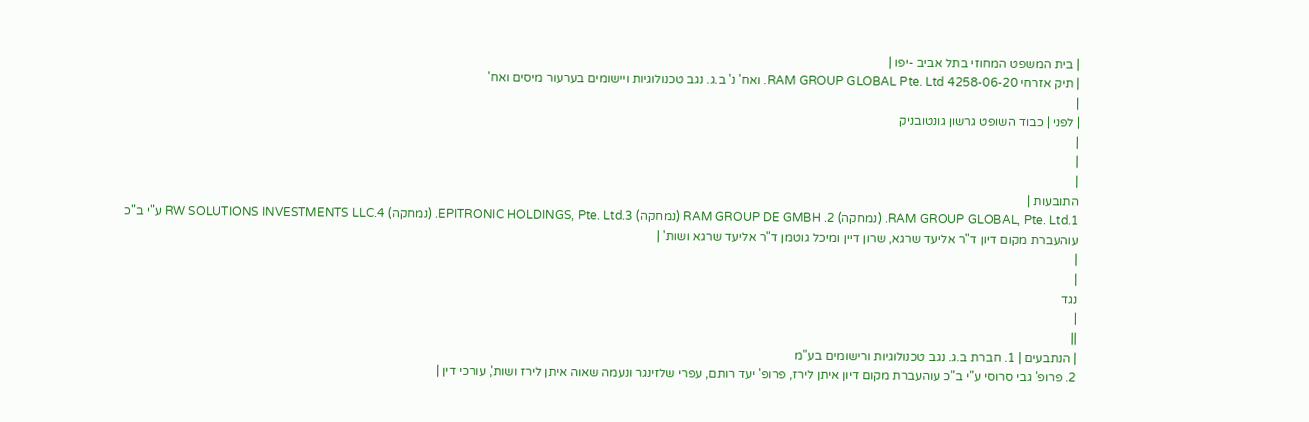| בית המשפט המחוזי בתל אביב -יפו |
| תיק אזרחי 4258-06-20 RAM GROUP GLOBAL Pte. Ltd. ואח' נ' ב.ג. נגב טכנולוגיות ויישומים בערעור מיסים ואח'
|
| לפני | כבוד השופט גרשון גונטובניק
|
|
|
התובעות |
1.RAM GROUP GLOBAL, Pte. Ltd. (נמחקה) 2. RAM GROUP DE GMBH (נמחקה) 3.EPITRONIC HOLDINGS, Pte. Ltd. (נמחקה) 4.RW SOLUTIONS INVESTMENTS LLC ע"י ב"כ עוהעברת מקום דיון ד"ר אליעד שרגא, שרון דיין ומיכל גוטמן ד"ר אליעד שרגא ושות' |
|
|
נגד
|
||
| הנתבעים | 1. חברת ב.ג. נגב טכנולוגיות ורישומים בע"מ
2. פרופ' גבי סרוסי ע"י ב"כ עוהעברת מקום דיון איתן לירז, פרופ' יעד רותם, עפרי שלזינגר ונעמה שאוה איתן לירז ושות', עורכי דין |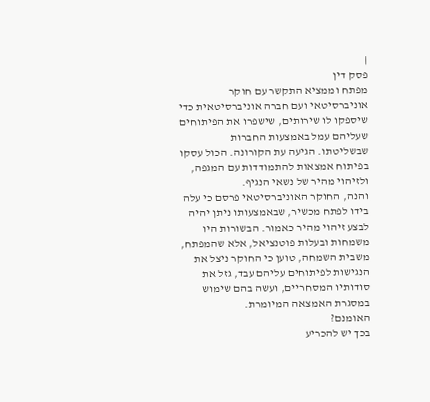|
פסק דין
מפתח וממציא התקשר עם חוקר אוניברסיטאי ועם חברה אוניברסיטאית כדי שיספקו לו שירותים, שישפרו את הפיתוחים שעליהם עמל באמצעות החברות שבשליטתו. הגיעה עת הקורונה. הכול עסקו בפיתוח אמצאות להתמודדות עם המגפה, ולזיהוי מהיר של נשאי הנגיף.
והנה, החוקר האוניברסיטאי פרסם כי עלה בידו לפתח מכשיר, שבאמצעותו ניתן יהיה לבצע זיהוי מהיר כאמור. הבשורות היו משמחות ובעלות פוטנציאל, אלא שהמפתח, משבית השמחה, טוען כי החוקר ניצל את הנגישות לפיתוחים עליהם עבד, גזל את סודותיו המסחריים, ועשה בהם שימוש במסגרת האמצאה המיומרת.
האומנם?
בכך יש להכריע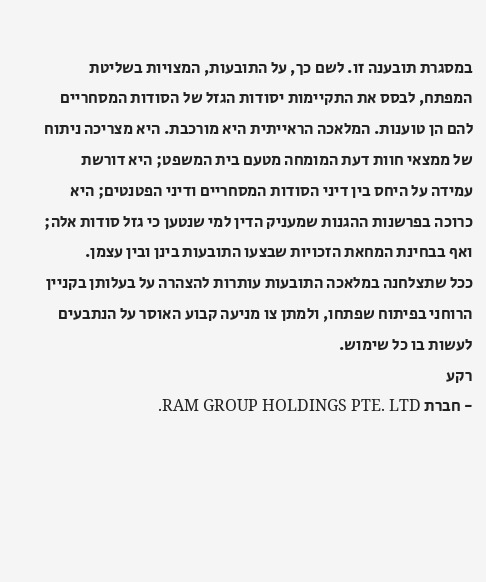במסגרת תובענה זו. לשם כך, על התובעות, המצויות בשליטת המפתח, לבסס את התקיימות יסודות הגזל של הסודות המסחריים להם הן טוענות. המלאכה הראייתית היא מורכבת. היא מצריכה ניתוח של ממצאי חוות דעת המומחה מטעם בית המשפט; היא דורשת עמידה על היחס בין דיני הסודות המסחריים ודיני הפטנטים; היא כרוכה בפרשנות ההגנות שמעניק הדין למי שנטען כי גזל סודות אלה; ואף בבחינת המחאת הזכויות שבצעו התובעות בינן ובין עצמן.
ככל שתצלחנה במלאכה התובעות עותרות להצהרה על בעלותן בקניין הרוחני בפיתוח שפתחו, ולמתן צו מניעה קבוע האוסר על הנתבעים לעשות בו כל שימוש.
רקע
- חברת RAM GROUP HOLDINGS PTE. LTD.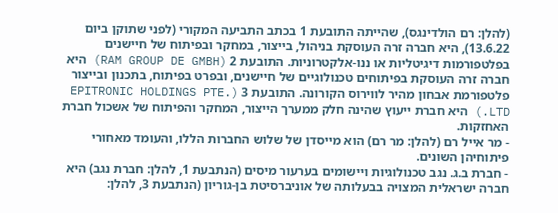(להלן: רם הולדינגס), שהייתה התובעת 1 בכתב התביעה המקורי (לפני שתוקן ביום 13.6.22), היא חברה זרה העוסקת בניהול, בייצור, במחקר ובפיתוח של חיישנים בפלטפורמות דיגיטליות או ננו-אלקטרוניות. התובעת 2 (RAM GROUP DE GMBH) היא חברה זרה העוסקת בפיתוחים טכנולוגיים של חיישנים, ובפרט בפיתוח, בתכנון ובייצור פלטפורמת אבחון מהיר לווירוס הקורונה. התובעת 3 (EPITRONIC HOLDINGS PTE. LTD.) היא חברת ייעוץ שהינה חלק ממערך הייצור, המחקר והפיתוח של אשכול חברת האחזקות.
- מר אייל רם (להלן: מר רם) הוא מייסדן של שלוש החברות הללו, והעומד מאחורי פיתוחיהן השונים.
- חברת ב.ג. נגב טכנולוגיות ויישומים בערעור מיסים (הנתבעת 1, להלן: חברת נגב) היא חברה ישראלית המצויה בבעלותה של אוניברסיטת בן-גוריון (הנתבעת 3, להלן: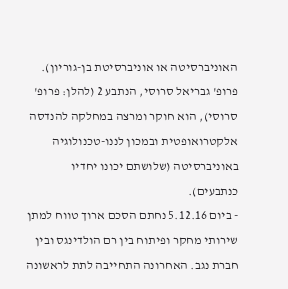האוניברסיטה או אוניברסיטת בן-גוריון). פרופ' גבריאל סרוסי, הנתבע 2 (להלן: פרופ' סרוסי), הוא חוקר ומרצה במחלקה להנדסה אלקטרואופטית ובמכון לננו-טכנולוגיה באוניברסיטה (שלושתם יכונו יחדיו כנתבעים).
- ביום 5.12.16 נחתם הסכם ארוך טווח למתן שירותי מחקר ופיתוח בין רם הולדינגס ובין חברת נגב. האחרונה התחייבה לתת לראשונה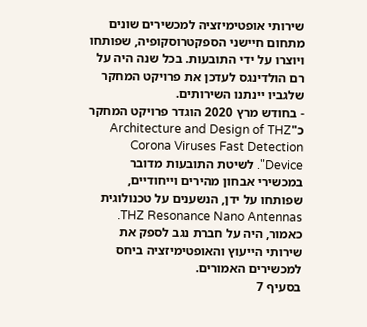שירותי אופטימיזציה למכשירים שונים מתחום חיישני הספקטרוסקופיה, שפותחו ויוצרו על ידי התובעות. בכל שנה היה על רם הולדינגס לעדכן את פרויקט המחקר שלגביו יינתנו השירותים.
- בחודש מרץ 2020 הוגדר פרויקט המחקר כ"Architecture and Design of THZ Corona Viruses Fast Detection Device". לשיטת התובעות מדובר במכשירי אבחון מהירים וייחודיים, שפותחו על ידן, הנשענים על טכנולוגית THZ Resonance Nano Antennas. כאמור, היה על חברת נגב לספק את שירותי הייעוץ והאופטימיזציה ביחס למכשירים האמורים.
בסעיף 7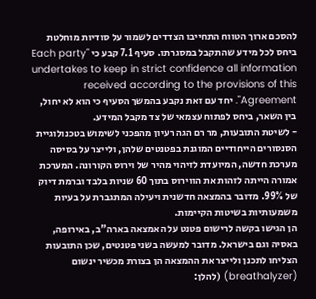להסכם ארוך הטווח התחייבו הצדדים לשמור על סודיות מוחלטת ביחס לכל מידע שהתקבל במסגרתו. סעיף 7.1 קבע כי "Each party undertakes to keep in strict confidence all information received according to the provisions of this Agreement". יחד עם זאת נקבע בהמשך הסעיף כי הוא לא יחול, בין השאר, ביחס לפתוח עצמאי של צד מקבל המידע.
- לשיטת התובעות, מר רם הגה רעיון מהפכני לשימוש בטכנולוגיית הסנסורים הייחודיים המוגנת בפטנטים שלהן, ולייצר על בסיסה מערכת חדשה, המיועדת לזיהוי מהיר של וירוס הקורונה. המערכת אמורה הייתה לזהות את הווירוס בתוך 60 שניות בלבד וברמת דיוק של 99%. מדובר בהמצאה חדשנית ויעילה המתגברת על בעיות משמעותיות בשיטות הקיימות.
הן הגישו בקשה לרישום פטנט על האמצאה בארה"ב, באירופה, באסיה וגם בישראל. מדובר למעשה בשני פטנטים, שכן התובעות הצליחו לתכנן ולייצר את ההמצאה הן בצורת מכשיר ינשום (breathalyzer) (להלן: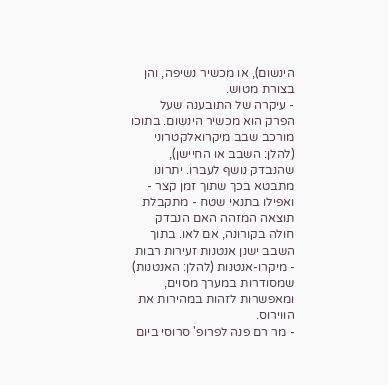הינשום), או מכשיר נשיפה, והן בצורת מטוש.
- עיקרה של התובענה שעל הפרק הוא מכשיר הינשום. בתוכו מורכב שבב מיקרואלקטרוני (להלן: השבב או החיישן), שהנבדק נושף לעברו. יתרונו מתבטא בכך שתוך זמן קצר - ואפילו בתנאי שטח - מתקבלת תוצאה המזהה האם הנבדק חולה בקורונה, אם לאו. בתוך השבב ישנן אנטנות זעירות רבות - מיקרו-אנטנות (להלן: האנטנות) שמסודרות במערך מסוים, ומאפשרות לזהות במהירות את הווירוס.
- מר רם פנה לפרופ' סרוסי ביום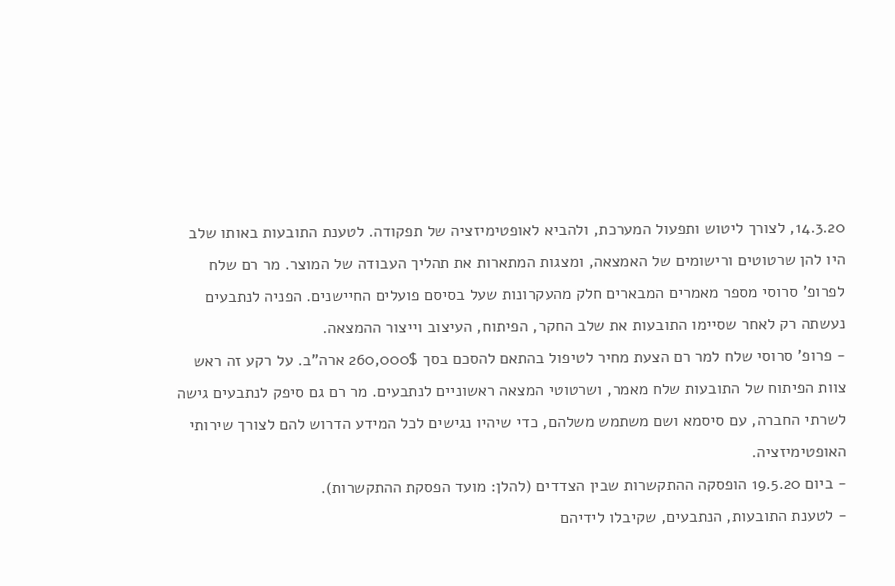14.3.20, לצורך ליטוש ותפעול המערכת, ולהביא לאופטימיזציה של תפקודה. לטענת התובעות באותו שלב היו להן שרטוטים ורישומים של האמצאה, ומצגות המתארות את תהליך העבודה של המוצר. מר רם שלח לפרופ' סרוסי מספר מאמרים המבארים חלק מהעקרונות שעל בסיסם פועלים החיישנים. הפניה לנתבעים נעשתה רק לאחר שסיימו התובעות את שלב החקר, הפיתוח, העיצוב וייצור ההמצאה.
- פרופ' סרוסי שלח למר רם הצעת מחיר לטיפול בהתאם להסכם בסך 260,000$ ארה"ב. על רקע זה ראש צוות הפיתוח של התובעות שלח מאמר, ושרטוטי המצאה ראשוניים לנתבעים. מר רם גם סיפק לנתבעים גישה לשרתי החברה, עם סיסמא ושם משתמש משלהם, כדי שיהיו נגישים לכל המידע הדרוש להם לצורך שירותי האופטימיזציה.
- ביום 19.5.20 הופסקה ההתקשרות שבין הצדדים (להלן: מועד הפסקת ההתקשרות).
- לטענת התובעות, הנתבעים, שקיבלו לידיהם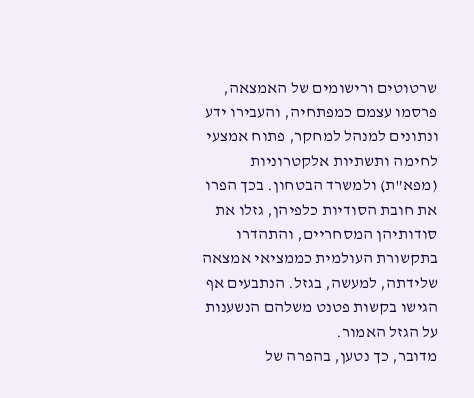שרטוטים ורישומים של האמצאה, פרסמו עצמם כמפתחיה, והעבירו ידע ונתונים למנהל למחקר, פתוח אמצעי לחימה ותשתיות אלקטרוניות (מפא"ת) ולמשרד הבטחון. בכך הפרו את חובת הסודיות כלפיהן, גזלו את סודותיהן המסחריים, והתהדרו בתקשורת העולמית כממציאי אמצאה שלידתה, למעשה, בגזל. הנתבעים אף הגישו בקשות פטנט משלהם הנשענות על הגזל האמור.
מדובר, כך נטען, בהפרה של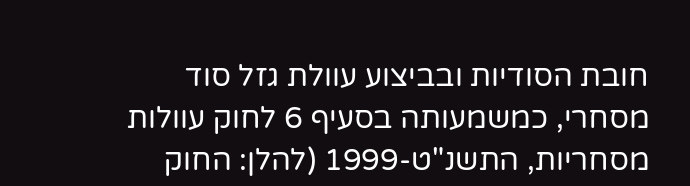חובת הסודיות ובביצוע עוולת גזל סוד מסחרי, כמשמעותה בסעיף 6 לחוק עוולות מסחריות, התשנ"ט-1999 (להלן: החוק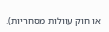או חוק עוולות מסחריות).